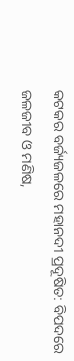କଟକର ବର୍ଜ୍ୟଜଳରେ ମହାନଦୀ ପ୍ରଦୂଷିତ: ବିପଦରେ ଜଳଜୀବ ଓ ମଣିଷ,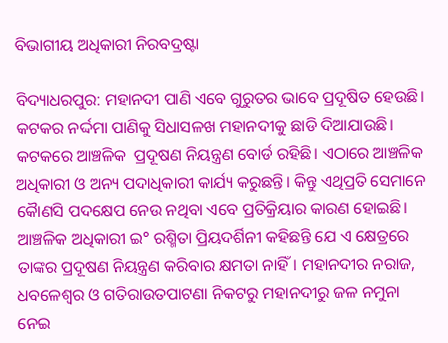ବିଭାଗୀୟ ଅଧିକାରୀ ନିରବଦ୍ରଷ୍ଟା

ବିଦ୍ୟାଧରପୁର: ମହାନଦୀ ପାଣି ଏବେ ଗୁରୁତର ଭାବେ ପ୍ରଦୂଷିତ ହେଉଛି। କଟକର ନର୍ଦ୍ଦମା ପାଣିକୁ ସିଧାସଳଖ ମହାନଦୀକୁ ଛାଡି ଦିଆଯାଉଛି। କଟକରେ ଆଞ୍ଚଳିକ ‌‌‌‌‌‌‌‌‌‌‌‌‌ ପ୍ରଦୂଷଣ ନିୟନ୍ତ୍ରଣ ବୋର୍ଡ ରହିଛି। ଏଠାରେ ଆଞ୍ଚଳିକ ଅଧିକାରୀ ଓ ଅନ୍ୟ ପଦାଧିକାରୀ କାର୍ଯ୍ୟ କରୁଛନ୍ତି। କିନ୍ତୁ ଏଥିପ୍ରତି ସେମାନେ କୈାଣସି ପଦକ୍ଷେପ ନେଉ ନଥିବା ଏବେ ପ୍ରତିକ୍ରିୟାର କାରଣ ହୋଇଛି। ଆଞ୍ଚଳିକ ଅଧିକାରୀ ଇ° ରଶ୍ମିତା ପ୍ରିୟଦର୍ଶିନୀ କହିଛନ୍ତି ଯେ ଏ କ୍ଷେତ୍ରରେ ତାଙ୍କର ପ୍ରଦୂଷଣ ନିୟନ୍ତ୍ରଣ କରିବାର କ୍ଷମତା ନାହିଁ। ମହାନଦୀର ନରାଜ, ଧବଳେଶ୍ଵର ଓ ଗତିରାଉତପାଟଣା ନିକଟରୁ ମହାନଦୀରୁ ଜଳ ନମୁନା ନେଇ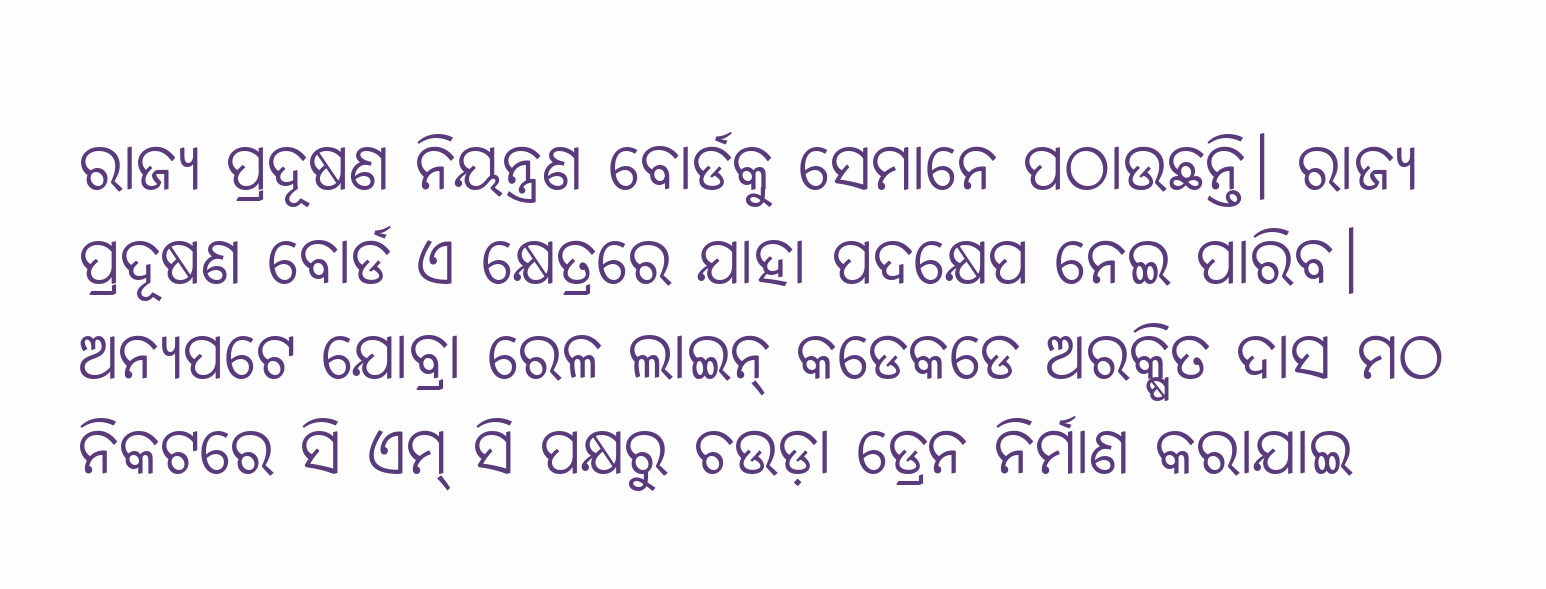ରାଜ୍ୟ ପ୍ରଦୂଷଣ ନିୟନ୍ତ୍ରଣ ବୋର୍ଡକୁ ସେମାନେ ପଠାଉଛନ୍ତି। ରାଜ୍ୟ ପ୍ରଦୂଷଣ ବୋର୍ଡ ଏ କ୍ଷେତ୍ରରେ ଯାହା ପଦକ୍ଷେପ ନେଇ ପାରିବ। ଅନ୍ୟପଟେ ଯୋବ୍ରା ରେଳ ଲାଇନ୍ କଡେକଡେ ଅରକ୍ଷିତ ଦାସ ମଠ ନିକଟରେ ସି ଏମ୍ ସି ପକ୍ଷରୁ ଚଉଡ଼ା ଡ୍ରେନ ନିର୍ମାଣ କରାଯାଇ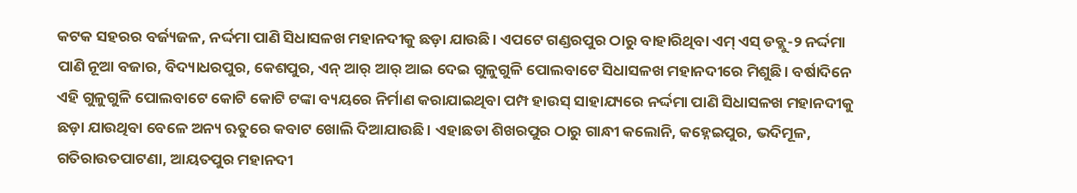କଟକ ସହରର ବର୍ଜ୍ୟଜଳ, ନର୍ଦ୍ଦମା ପାଣି ସିଧାସଳଖ ମହାନଦୀକୁ ଛଡ଼ା ଯାଉଛି। ଏପଟେ ଗଣ୍ଡରପୁର ଠାରୁ ବାହାରିଥିବା ଏମ୍ ଏସ୍ ଡବ୍ଲୁ-୨ ନର୍ଦ୍ଦମା ପାଣି ନୂଆ ବଜାର, ବିଦ୍ୟାଧରପୁର, କେଶପୁର, ଏନ୍ ଆର୍ ଆର୍ ଆଇ ଦେଇ ଗୁଳୁଗୁଳି ପୋଲବାଟେ ସିଧାସଳଖ ମହାନଦୀରେ ମିଶୁଛି। ବର୍ଷାଦିନେ ଏହି ଗୁଳୁଗୁଳି ପୋଲବାଟେ କୋଟି କୋଟି ଟଙ୍କା ବ୍ୟୟରେ ନିର୍ମାଣ କରାଯାଇଥିବା ପମ୍ପ ହାଉସ୍ ସାହାଯ୍ୟରେ ନର୍ଦ୍ଦମା ପାଣି ସିଧାସଳଖ ମହାନଦୀକୁ ଛଡ଼ା ଯାଉଥିବା ବେଳେ ଅନ୍ୟ ଋତୁରେ କବାଟ ଖୋଲି ଦିଆଯାଉଛି। ଏହାଛଡା ଶିଖରପୁର ଠାରୁ ଗାନ୍ଧୀ କଲୋନି, କହ୍ନେଇପୁର, ଭଦିମୂଳ, ଗତିରାଉତପାଟଣା, ଆୟତପୁର ମହାନଦୀ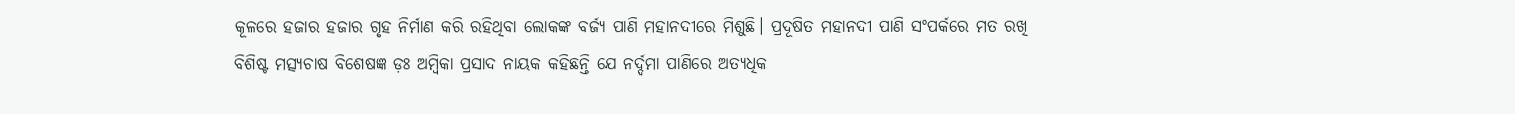କୂଳରେ ହଜାର ହଜାର ଗୃହ ନିର୍ମାଣ କରି ରହିଥିବା ଲୋକଙ୍କ ବର୍ଜ୍ୟ ପାଣି ମହାନଦୀରେ ମିଶୁଛି। ପ୍ରଦୂଷିତ ମହାନଦୀ ପାଣି ସଂପର୍କରେ ମତ ରଖି ବିଶିଷ୍ଟ ମତ୍ସ୍ୟଚାଷ ବିଶେଷଜ୍ଞ ଡ଼ଃ ଅମ୍ବିକା ପ୍ରସାଦ ନାୟକ କହିଛନ୍ତି ଯେ ନର୍ଦ୍ଦମା ପାଣିରେ ଅତ୍ୟଧିକ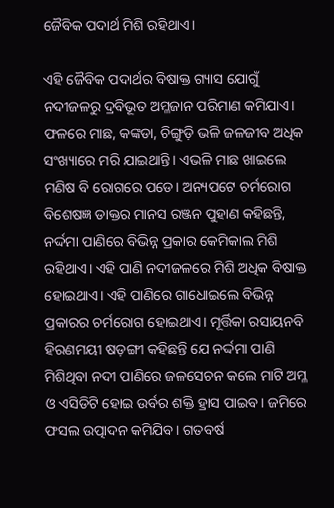ଜୈବିକ ପଦାର୍ଥ ମିଶି ରହିଥାଏ।

ଏହି ଜୈବିକ ପଦାର୍ଥର ବିଷାକ୍ତ ଗ୍ୟାସ ଯୋଗୁଁ ନଦୀଜଳରୁ ଦ୍ରବିଭୂତ ଅମ୍ଳଜାନ ପରିମାଣ କମିଯାଏ। ଫଳରେ ମାଛ, କଙ୍କଡା, ଚିଙ୍ଗୁଡ଼ି ଭଳି ଜଳଜୀବ ଅଧିକ ସଂଖ୍ୟାରେ ମରି ଯାଇଥାନ୍ତି। ଏଭଳି ମାଛ ଖାଇଲେ ମଣିଷ ବି ରୋଗରେ ପଡେ। ଅନ୍ୟପଟେ ଚର୍ମରୋଗ ବିଶେଷଜ୍ଞ ଡାକ୍ତର ମାନସ ରଞ୍ଜନ ପୁହାଣ କହିଛନ୍ତି, ନର୍ଦ୍ଦମା ପାଣିରେ ବିଭିନ୍ନ ପ୍ରକାର କେମିକାଲ ମିଶି ରହିଥାଏ। ଏହି ପାଣି ନଦୀଜଳରେ ମିଶି ଅଧିକ ବିଷାକ୍ତ ହୋଇଥାଏ। ଏହି ପାଣିରେ ଗାଧୋଇଲେ ବିଭିନ୍ନ ପ୍ରକାରର ଚର୍ମରୋଗ ହୋଇଥାଏ। ମୂର୍ତ୍ତିକା ରସାୟନବି ହିରଣମୟୀ ଷଡ଼ଙ୍ଗୀ କହିଛନ୍ତି ଯେ ନର୍ଦ୍ଦମା ପାଣି ମିଶିଥିବା ନଦୀ ପାଣିରେ ଜଳସେଚନ କଲେ ମାଟି ଅମ୍ଳ ଓ ଏସିଡିଟି ହୋଇ ଉର୍ବର ଶକ୍ତି ହ୍ରାସ ପାଇବ। ଜମିରେ ଫସଲ ଉତ୍ପାଦନ କମିଯିବ। ଗତବର୍ଷ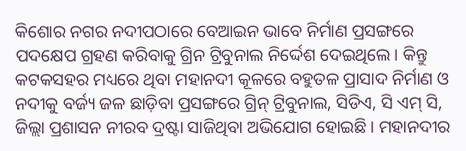କିଶୋର ନଗର ନଦୀପଠାରେ ବେଆଇନ ଭାବେ ନିର୍ମାଣ ପ୍ରସଙ୍ଗରେ ପଦକ୍ଷେପ ଗ୍ରହଣ କରିବାକୁ ଗ୍ରିନ ଟ୍ରିବୁନାଲ ନିର୍ଦ୍ଦେଶ ଦେଇଥିଲେ। କିନ୍ତୁ କଟକସହର ମଧ୍ୟରେ ଥିବା ମହାନଦୀ କୂଳରେ ବହୁତଳ‌ ପ୍ରାସାଦ ନିର୍ମାଣ ଓ ନଦୀକୁ ବର୍ଜ୍ୟ ଜଳ ଛାଡ଼ିବା ପ୍ରସଙ୍ଗରେ ଗ୍ରିନ୍ ଟ୍ରିବୁନାଲ, ସିଡିଏ, ସି ଏମ୍ ସି, ଜିଲ୍ଲା ପ୍ରଶାସନ ନୀରବ ଦ୍ରଷ୍ଟା ସାଜିଥିବା ଅଭିଯୋଗ ହୋଇଛି। ମହାନଦୀର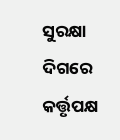ସୁରକ୍ଷା ଦିଗରେ କର୍ତ୍ତୃପକ୍ଷ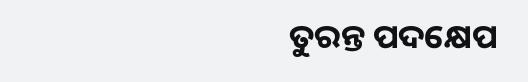ତୁରନ୍ତ ପଦକ୍ଷେପ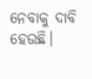ନେବାକୁ ଦାବି ହେଉଛି।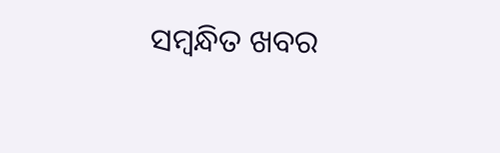ସମ୍ବନ୍ଧିତ ଖବର